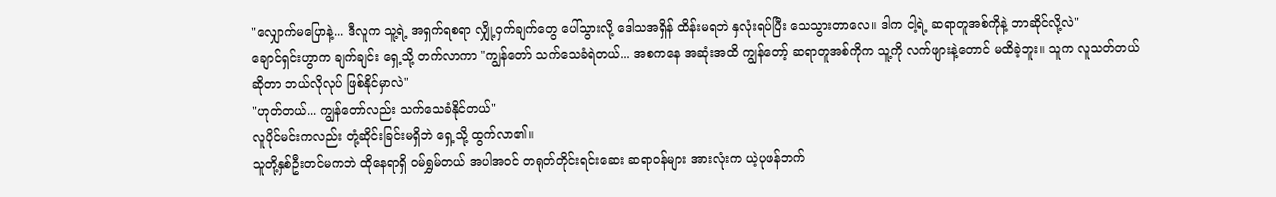"လျှောက်မပြောနဲ့... ဒီလူက သူ့ရဲ့ အရှက်ရစရာ လျှို့ဝှက်ချက်တွေ ပေါ်သွားလို့ ဒေါသအရှိန် ထိန်းမရဘဲ နှလုံးရပ်ပြီး သေသွားတာလေ။ ဒါက ငါ့ရဲ့ ဆရာတူအစ်ကိုနဲ့ ဘာဆိုင်လို့လဲ"
ချောင်ရှင်းဟွာက ချက်ချင်း ရှေ့သို့ တက်လာကာ "ကျွန်တော် သက်သေခံရဲတယ်... အစကနေ အဆုံးအထိ ကျွန်တော့် ဆရာတူအစ်ကိုက သူ့ကို လက်ဖျားနဲ့တောင် မထိခဲ့ဘူး။ သူက လူသတ်တယ် ဆိုတာ ဘယ်လိုလုပ် ဖြစ်နိုင်မှာလဲ"
"ဟုတ်တယ်... ကျွန်တော်လည်း သက်သေခံနိုင်တယ်"
လူပိုင်မင်းကလည်း တုံ့ဆိုင်းခြင်းမရှိဘဲ ရှေ့သို့ ထွက်လာ၏။
သူတို့နှစ်ဦးတင်မကဘဲ ထိုနေရာရှိ ဝမ်ရွှမ်တယ် အပါအဝင် တရုတ်တိုင်းရင်းဆေး ဆရာဝန်များ အားလုံးက ယဲ့ပုဖန်ဘက်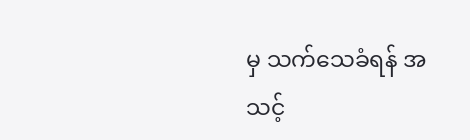မှ သက်သေခံရန် အသင့်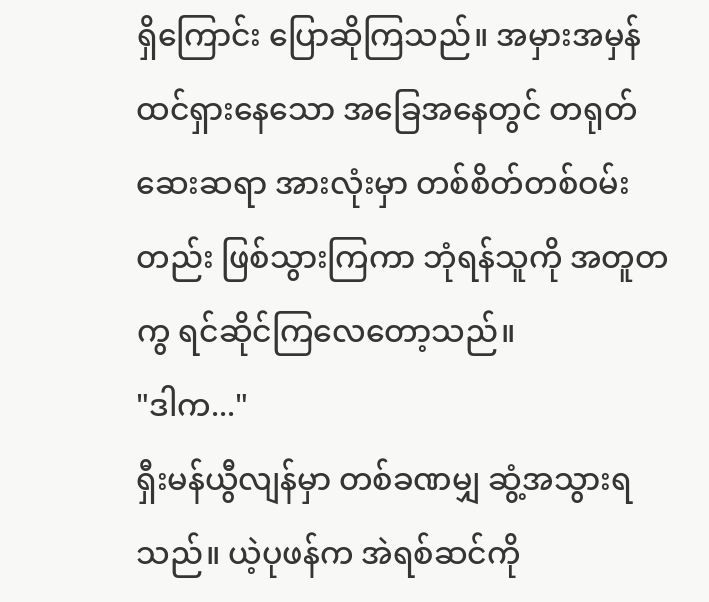ရှိကြောင်း ပြောဆိုကြသည်။ အမှားအမှန် ထင်ရှားနေသော အခြေအနေတွင် တရုတ်ဆေးဆရာ အားလုံးမှာ တစ်စိတ်တစ်ဝမ်းတည်း ဖြစ်သွားကြကာ ဘုံရန်သူကို အတူတကွ ရင်ဆိုင်ကြလေတော့သည်။
"ဒါက..."
ရှီးမန်ယွီလျန်မှာ တစ်ခဏမျှ ဆွံ့အသွားရသည်။ ယဲ့ပုဖန်က အဲရစ်ဆင်ကို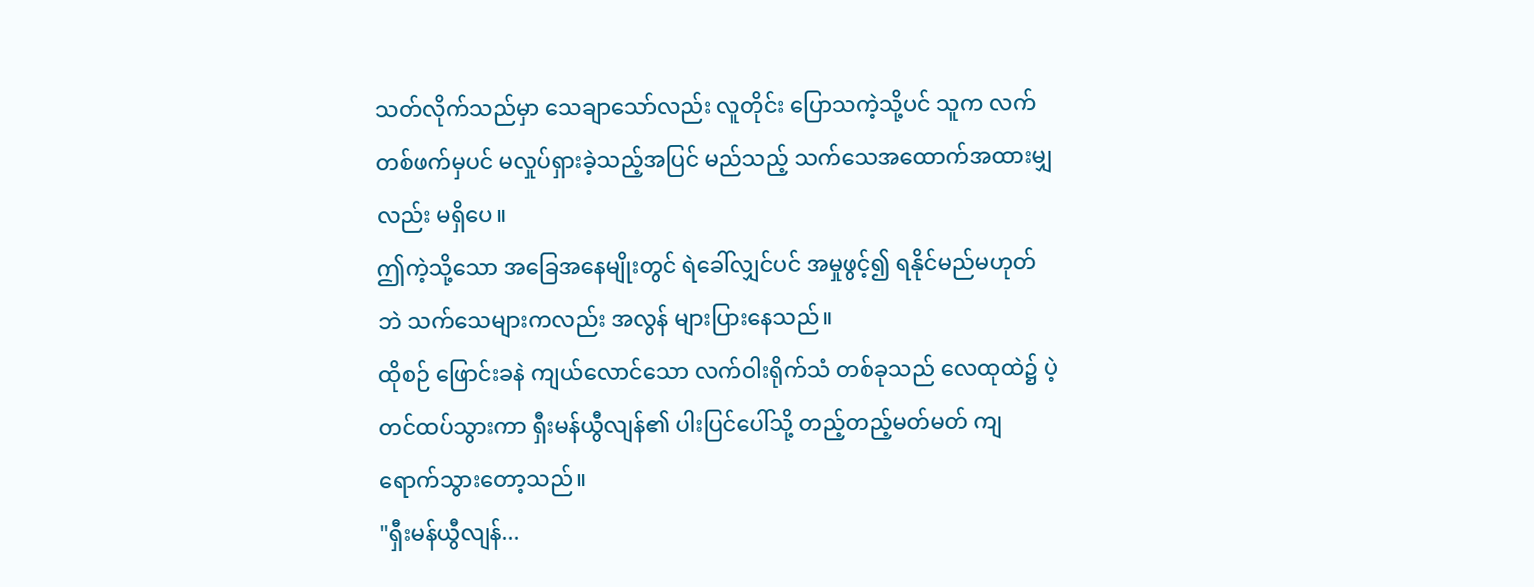သတ်လိုက်သည်မှာ သေချာသော်လည်း လူတိုင်း ပြောသကဲ့သို့ပင် သူက လက်တစ်ဖက်မှပင် မလှုပ်ရှားခဲ့သည့်အပြင် မည်သည့် သက်သေအထောက်အထားမျှလည်း မရှိပေ။
ဤကဲ့သို့သော အခြေအနေမျိုးတွင် ရဲခေါ်လျှင်ပင် အမှုဖွင့်၍ ရနိုင်မည်မဟုတ်ဘဲ သက်သေများကလည်း အလွန် များပြားနေသည်။
ထိုစဉ် ဖြောင်းခနဲ ကျယ်လောင်သော လက်ဝါးရိုက်သံ တစ်ခုသည် လေထုထဲ၌ ပဲ့တင်ထပ်သွားကာ ရှီးမန်ယွီလျန်၏ ပါးပြင်ပေါ်သို့ တည့်တည့်မတ်မတ် ကျရောက်သွားတော့သည်။
"ရှီးမန်ယွီလျန်...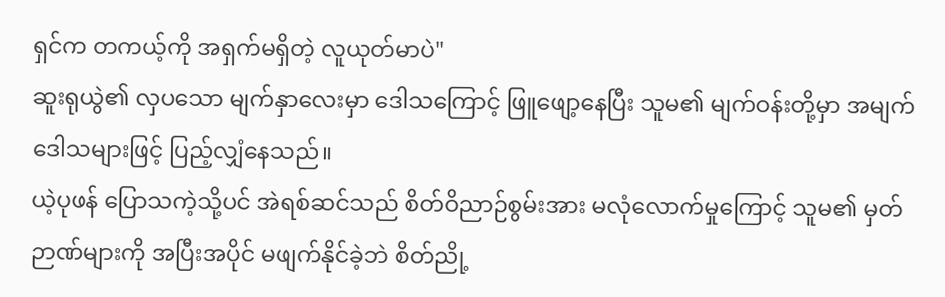ရှင်က တကယ့်ကို အရှက်မရှိတဲ့ လူယုတ်မာပဲ"
ဆူးရုယွဲ၏ လှပသော မျက်နှာလေးမှာ ဒေါသကြောင့် ဖြူဖျော့နေပြီး သူမ၏ မျက်ဝန်းတို့မှာ အမျက်ဒေါသများဖြင့် ပြည့်လျှံနေသည်။
ယဲ့ပုဖန် ပြောသကဲ့သို့ပင် အဲရစ်ဆင်သည် စိတ်ဝိညာဉ်စွမ်းအား မလုံလောက်မှုကြောင့် သူမ၏ မှတ်ဉာဏ်များကို အပြီးအပိုင် မဖျက်နိုင်ခဲ့ဘဲ စိတ်ညို့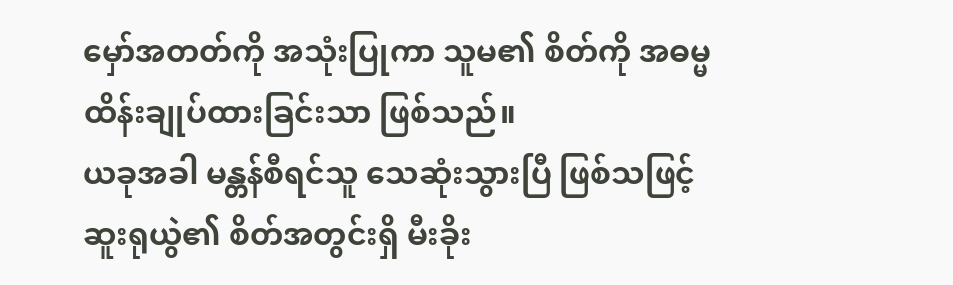မှော်အတတ်ကို အသုံးပြုကာ သူမ၏ စိတ်ကို အဓမ္မ ထိန်းချုပ်ထားခြင်းသာ ဖြစ်သည်။
ယခုအခါ မန္တန်စီရင်သူ သေဆုံးသွားပြီ ဖြစ်သဖြင့် ဆူးရုယွဲ၏ စိတ်အတွင်းရှိ မီးခိုး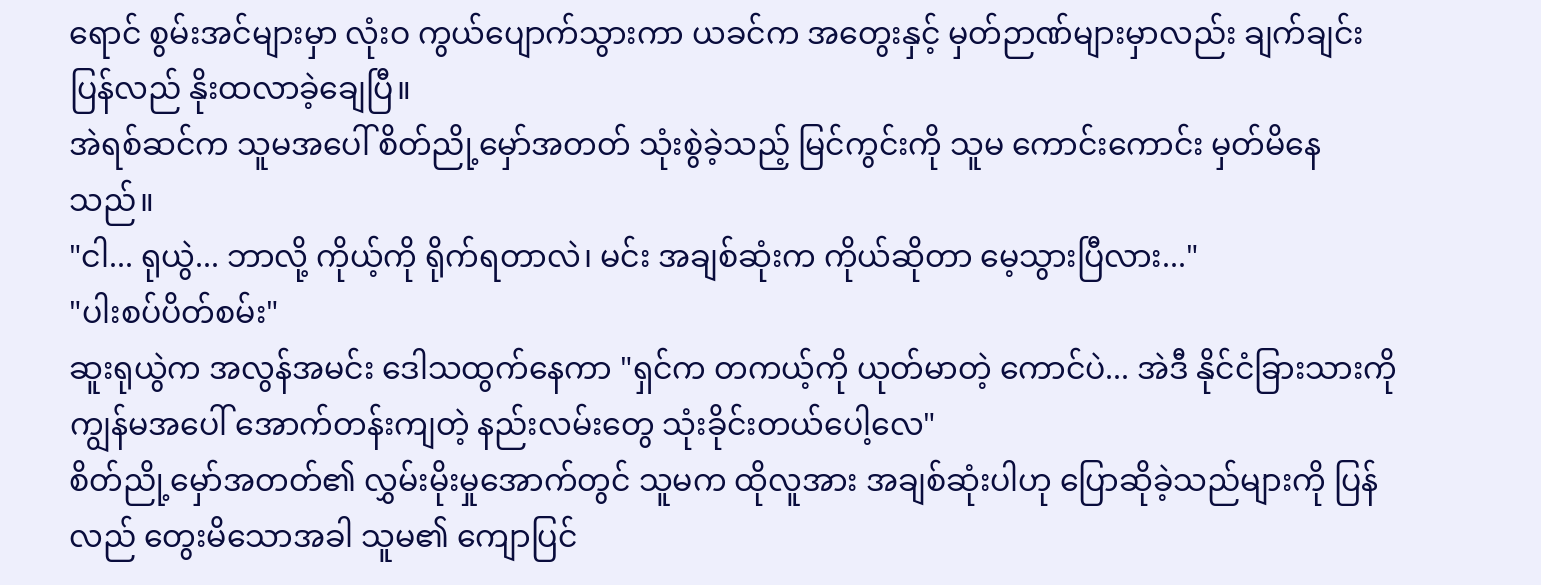ရောင် စွမ်းအင်များမှာ လုံးဝ ကွယ်ပျောက်သွားကာ ယခင်က အတွေးနှင့် မှတ်ဉာဏ်များမှာလည်း ချက်ချင်း ပြန်လည် နိုးထလာခဲ့ချေပြီ။
အဲရစ်ဆင်က သူမအပေါ် စိတ်ညို့မှော်အတတ် သုံးစွဲခဲ့သည့် မြင်ကွင်းကို သူမ ကောင်းကောင်း မှတ်မိနေသည်။
"ငါ... ရုယွဲ... ဘာလို့ ကိုယ့်ကို ရိုက်ရတာလဲ၊ မင်း အချစ်ဆုံးက ကိုယ်ဆိုတာ မေ့သွားပြီလား..."
"ပါးစပ်ပိတ်စမ်း"
ဆူးရုယွဲက အလွန်အမင်း ဒေါသထွက်နေကာ "ရှင်က တကယ့်ကို ယုတ်မာတဲ့ ကောင်ပဲ... အဲဒီ နိုင်ငံခြားသားကို ကျွန်မအပေါ် အောက်တန်းကျတဲ့ နည်းလမ်းတွေ သုံးခိုင်းတယ်ပေါ့လေ"
စိတ်ညို့မှော်အတတ်၏ လွှမ်းမိုးမှုအောက်တွင် သူမက ထိုလူအား အချစ်ဆုံးပါဟု ပြောဆိုခဲ့သည်များကို ပြန်လည် တွေးမိသောအခါ သူမ၏ ကျောပြင်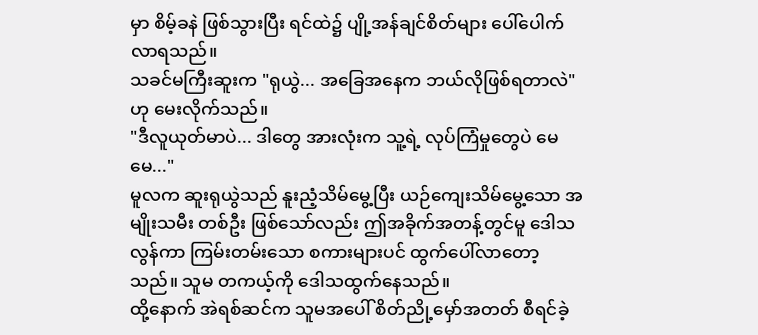မှာ စိမ့်ခနဲ ဖြစ်သွားပြီး ရင်ထဲ၌ ပျို့အန်ချင်စိတ်များ ပေါ်ပေါက်လာရသည်။
သခင်မကြီးဆူးက "ရုယွဲ... အခြေအနေက ဘယ်လိုဖြစ်ရတာလဲ" ဟု မေးလိုက်သည်။
"ဒီလူယုတ်မာပဲ... ဒါတွေ အားလုံးက သူ့ရဲ့ လုပ်ကြံမှုတွေပဲ မေမေ..."
မူလက ဆူးရုယွဲသည် နူးညံ့သိမ်မွေ့ပြီး ယဉ်ကျေးသိမ်မွေ့သော အမျိုးသမီး တစ်ဦး ဖြစ်သော်လည်း ဤအခိုက်အတန့်တွင်မူ ဒေါသလွန်ကာ ကြမ်းတမ်းသော စကားများပင် ထွက်ပေါ်လာတော့သည်။ သူမ တကယ့်ကို ဒေါသထွက်နေသည်။
ထို့နောက် အဲရစ်ဆင်က သူမအပေါ် စိတ်ညို့မှော်အတတ် စီရင်ခဲ့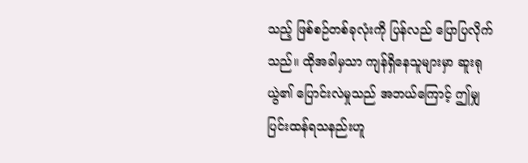သည့် ဖြစ်စဉ်တစ်ခုလုံးကို ပြန်လည် ပြောပြလိုက်သည်။ ထိုအခါမှသာ ကျန်ရှိနေသူများမှာ ဆူးရုယွဲ၏ ပြောင်းလဲမှုသည် အဘယ်ကြောင့် ဤမျှ ပြင်းထန်ရသနည်းဟူ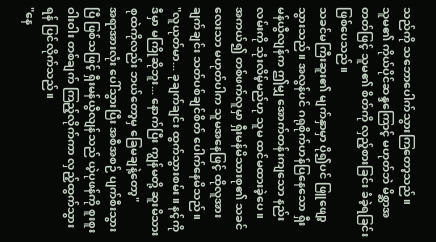သည်ကို သဘောပေါက်သွားကြတော့သည်။
သူမ၏ ကိုယ်ပိုင်ဆန္ဒကြောင့် မဟုတ်ဘဲ မိစ္ဆာအတတ်ဖြင့် သူမ၏ စိတ်ကို လှည့်စားခြင်း ခံခဲ့ရခြင်း ဖြစ်ပေသည်။
သခင်မကြီးဆူး၏ မျက်နှာမှာ ပို၍ပင် ဖြူဖျော့သွားသည်။ အလွန်ပင် ဂရုစိုက်ဟန်ပြနေသော ရှီးမန်ယွီလျန်က ဤမျှ အောက်တန်းကျသော နည်းလမ်းကို သုံးလိမ့်မည်ဟု သူမ ထင်မထားခဲ့ပေ။
အကယ်၍ တစ်ဖက်လူမှာ ရှီးမန်မိသားစု၏ သခင်လေးသာ မဟုတ်ပါက သူမအနေဖြင့် ထိုလူအား ချက်ချင်း သတ်ပစ်ချင်စိတ် ပေါက်နေမိသည်။
"လူယုတ်မာ... ခုချက်ချင်း ထွက်သွားစမ်း။ နင့်ကို ဒီမှာ မကြိုဆိုဘူး... နောက်ပြီး ကျွန်မတို့ ဆူးမိသားစုထဲကိုလည်း ဘယ်တော့မှ ခြေမချနဲ့တော့"
အရာအားလုံး ပေါ်သွားပြီး အစီအစဉ် ပျက်စီးသွားပြီ ဖြစ်သဖြင့် ရှီးမန်ယွီလျန်သည် ယဲ့ပုဖန်ကို စူးစူးဝါးဝါး တစ်ချက် ကြည့်လိုက်ကာ လှည့်ထွက်သွားရန် ပြင်လိုက်သည်။
"နေ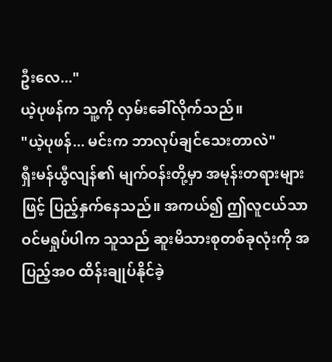ဦးလေ..."
ယဲ့ပုဖန်က သူ့ကို လှမ်းခေါ်လိုက်သည်။
"ယဲ့ပုဖန်... မင်းက ဘာလုပ်ချင်သေးတာလဲ"
ရှီးမန်ယွီလျန်၏ မျက်ဝန်းတို့မှာ အမုန်းတရားများဖြင့် ပြည့်နှက်နေသည်။ အကယ်၍ ဤလူငယ်သာ ဝင်မရှုပ်ပါက သူသည် ဆူးမိသားစုတစ်ခုလုံးကို အပြည့်အဝ ထိန်းချုပ်နိုင်ခဲ့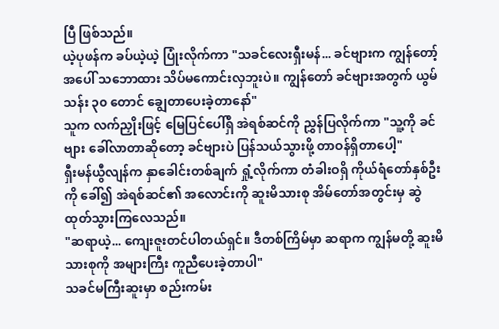ပြီ ဖြစ်သည်။
ယဲ့ပုဖန်က ခပ်ယဲ့ယဲ့ ပြုံးလိုက်ကာ "သခင်လေးရှီးမန်... ခင်ဗျားက ကျွန်တော့်အပေါ် သဘောထား သိပ်မကောင်းလှဘူးပဲ။ ကျွန်တော် ခင်ဗျားအတွက် ယွမ်သန်း ၃၀ တောင် ချွေတာပေးခဲ့တာနော်"
သူက လက်ညှိုးဖြင့် မြေပြင်ပေါ်ရှိ အဲရစ်ဆင်ကို ညွှန်ပြလိုက်ကာ "သူ့ကို ခင်ဗျား ခေါ်လာတာဆိုတော့ ခင်ဗျားပဲ ပြန်သယ်သွားဖို့ တာဝန်ရှိတာပေါ့"
ရှီးမန်ယွီလျန်က နှာခေါင်းတစ်ချက် ရှုံ့လိုက်ကာ တံခါးဝရှိ ကိုယ်ရံတော်နှစ်ဦးကို ခေါ်၍ အဲရစ်ဆင်၏ အလောင်းကို ဆူးမိသားစု အိမ်တော်အတွင်းမှ ဆွဲထုတ်သွားကြလေသည်။
"ဆရာယဲ့... ကျေးဇူးတင်ပါတယ်ရှင်။ ဒီတစ်ကြိမ်မှာ ဆရာက ကျွန်မတို့ ဆူးမိသားစုကို အများကြီး ကူညီပေးခဲ့တာပါ"
သခင်မကြီးဆူးမှာ စည်းကမ်း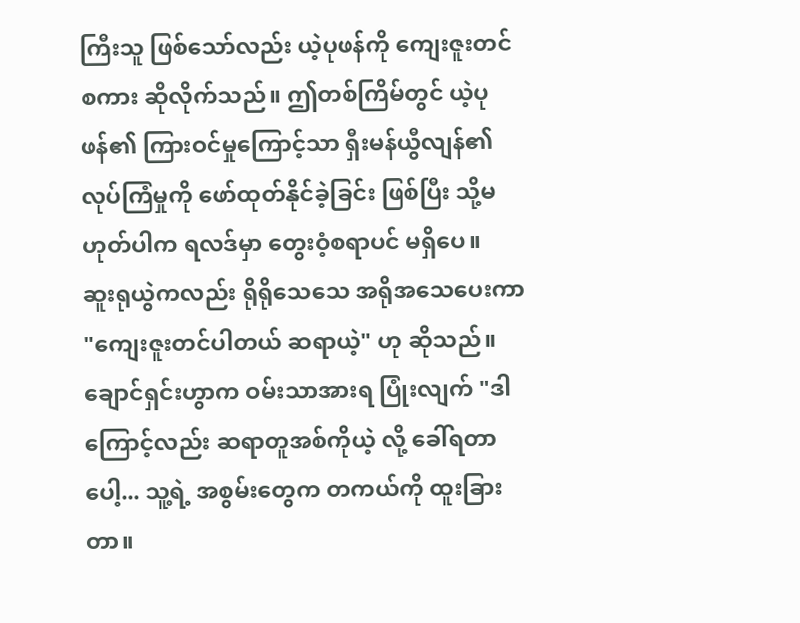ကြီးသူ ဖြစ်သော်လည်း ယဲ့ပုဖန်ကို ကျေးဇူးတင်စကား ဆိုလိုက်သည်။ ဤတစ်ကြိမ်တွင် ယဲ့ပုဖန်၏ ကြားဝင်မှုကြောင့်သာ ရှီးမန်ယွီလျန်၏ လုပ်ကြံမှုကို ဖော်ထုတ်နိုင်ခဲ့ခြင်း ဖြစ်ပြီး သို့မဟုတ်ပါက ရလဒ်မှာ တွေးဝံ့စရာပင် မရှိပေ။
ဆူးရုယွဲကလည်း ရိုရိုသေသေ အရိုအသေပေးကာ "ကျေးဇူးတင်ပါတယ် ဆရာယဲ့" ဟု ဆိုသည်။
ချောင်ရှင်းဟွာက ဝမ်းသာအားရ ပြုံးလျက် "ဒါကြောင့်လည်း ဆရာတူအစ်ကိုယဲ့ လို့ ခေါ်ရတာပေါ့... သူ့ရဲ့ အစွမ်းတွေက တကယ်ကို ထူးခြားတာ။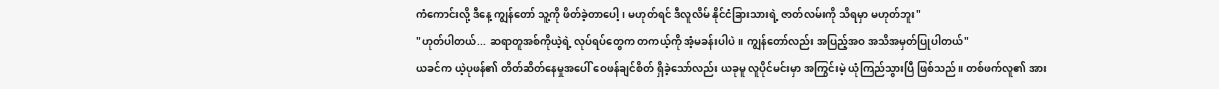ကံကောင်းလို့ ဒီနေ့ ကျွန်တော် သူ့ကို ဖိတ်ခဲ့တာပေါ့၊ မဟုတ်ရင် ဒီလူလိမ် နိုင်ငံခြားသားရဲ့ ဇာတ်လမ်းကို သိရမှာ မဟုတ်ဘူး"
"ဟုတ်ပါတယ်... ဆရာတူအစ်ကိုယဲ့ရဲ့ လုပ်ရပ်တွေက တကယ့်ကို အံ့မခန်းပါပဲ။ ကျွန်တော်လည်း အပြည့်အဝ အသိအမှတ်ပြုပါတယ်"
ယခင်က ယဲ့ပုဖန်၏ တိတ်ဆိတ်နေမှုအပေါ် ဝေဖန်ချင်စိတ် ရှိခဲ့သော်လည်း ယခုမူ လူပိုင်မင်းမှာ အကြွင်းမဲ့ ယုံကြည်သွားပြီ ဖြစ်သည်။ တစ်ဖက်လူ၏ အား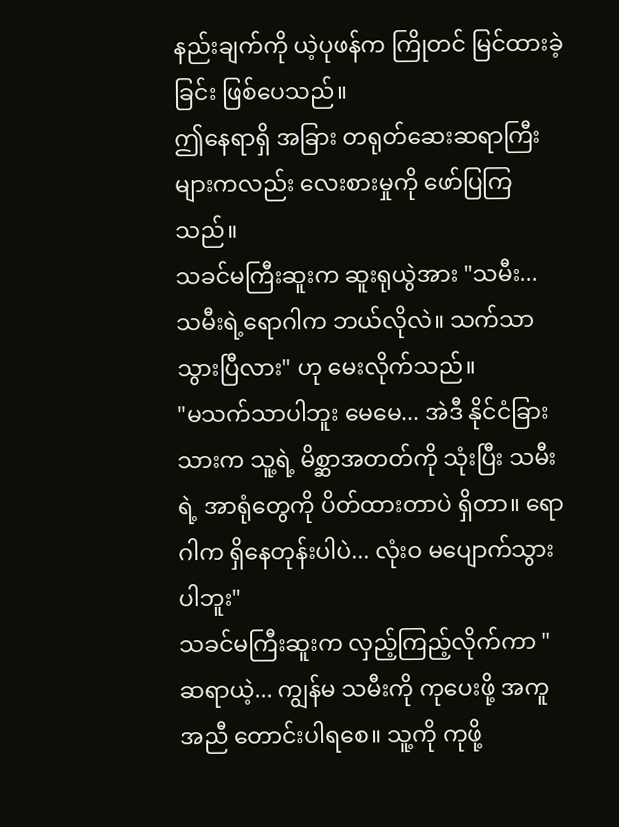နည်းချက်ကို ယဲ့ပုဖန်က ကြိုတင် မြင်ထားခဲ့ခြင်း ဖြစ်ပေသည်။
ဤနေရာရှိ အခြား တရုတ်ဆေးဆရာကြီးများကလည်း လေးစားမှုကို ဖော်ပြကြသည်။
သခင်မကြီးဆူးက ဆူးရုယွဲအား "သမီး... သမီးရဲ့ရောဂါက ဘယ်လိုလဲ။ သက်သာသွားပြီလား" ဟု မေးလိုက်သည်။
"မသက်သာပါဘူး မေမေ... အဲဒီ နိုင်ငံခြားသားက သူ့ရဲ့ မိစ္ဆာအတတ်ကို သုံးပြီး သမီးရဲ့ အာရုံတွေကို ပိတ်ထားတာပဲ ရှိတာ။ ရောဂါက ရှိနေတုန်းပါပဲ... လုံးဝ မပျောက်သွားပါဘူး"
သခင်မကြီးဆူးက လှည့်ကြည့်လိုက်ကာ "ဆရာယဲ့... ကျွန်မ သမီးကို ကုပေးဖို့ အကူအညီ တောင်းပါရစေ။ သူ့ကို ကုဖို့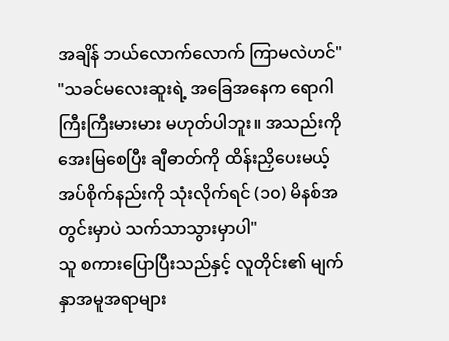အချိန် ဘယ်လောက်လောက် ကြာမလဲဟင်"
"သခင်မလေးဆူးရဲ့ အခြေအနေက ရောဂါကြီးကြီးမားမား မဟုတ်ပါဘူး။ အသည်းကို အေးမြစေပြီး ချီဓာတ်ကို ထိန်းညှိပေးမယ့် အပ်စိုက်နည်းကို သုံးလိုက်ရင် (၁၀) မိနစ်အတွင်းမှာပဲ သက်သာသွားမှာပါ"
သူ စကားပြောပြီးသည်နှင့် လူတိုင်း၏ မျက်နှာအမူအရာများ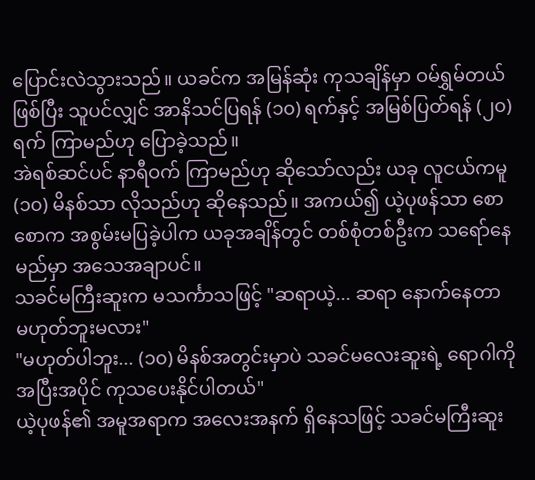ပြောင်းလဲသွားသည်။ ယခင်က အမြန်ဆုံး ကုသချိန်မှာ ဝမ်ရွှမ်တယ် ဖြစ်ပြီး သူပင်လျှင် အာနိသင်ပြရန် (၁၀) ရက်နှင့် အမြစ်ပြတ်ရန် (၂၀) ရက် ကြာမည်ဟု ပြောခဲ့သည်။
အဲရစ်ဆင်ပင် နာရီဝက် ကြာမည်ဟု ဆိုသော်လည်း ယခု လူငယ်ကမူ (၁၀) မိနစ်သာ လိုသည်ဟု ဆိုနေသည်။ အကယ်၍ ယဲ့ပုဖန်သာ စောစောက အစွမ်းမပြခဲ့ပါက ယခုအချိန်တွင် တစ်စုံတစ်ဦးက သရော်နေမည်မှာ အသေအချာပင်။
သခင်မကြီးဆူးက မသင်္ကာသဖြင့် "ဆရာယဲ့... ဆရာ နောက်နေတာ မဟုတ်ဘူးမလား"
"မဟုတ်ပါဘူး... (၁၀) မိနစ်အတွင်းမှာပဲ သခင်မလေးဆူးရဲ့ ရောဂါကို အပြီးအပိုင် ကုသပေးနိုင်ပါတယ်"
ယဲ့ပုဖန်၏ အမူအရာက အလေးအနက် ရှိနေသဖြင့် သခင်မကြီးဆူး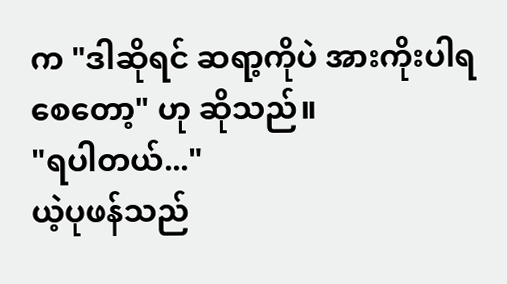က "ဒါဆိုရင် ဆရာ့ကိုပဲ အားကိုးပါရစေတော့" ဟု ဆိုသည်။
"ရပါတယ်..."
ယဲ့ပုဖန်သည်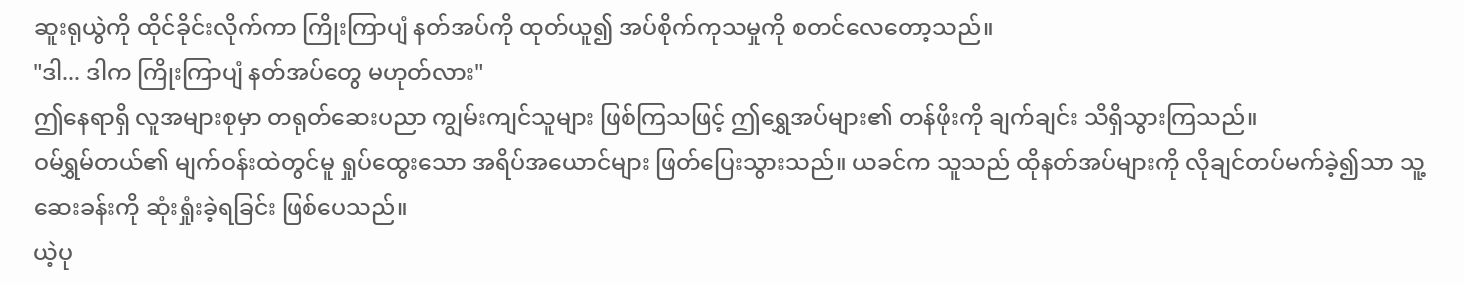ဆူးရုယွဲကို ထိုင်ခိုင်းလိုက်ကာ ကြိုးကြာပျံ နတ်အပ်ကို ထုတ်ယူ၍ အပ်စိုက်ကုသမှုကို စတင်လေတော့သည်။
"ဒါ... ဒါက ကြိုးကြာပျံ နတ်အပ်တွေ မဟုတ်လား"
ဤနေရာရှိ လူအများစုမှာ တရုတ်ဆေးပညာ ကျွမ်းကျင်သူများ ဖြစ်ကြသဖြင့် ဤရွှေအပ်များ၏ တန်ဖိုးကို ချက်ချင်း သိရှိသွားကြသည်။
ဝမ်ရွှမ်တယ်၏ မျက်ဝန်းထဲတွင်မူ ရှုပ်ထွေးသော အရိပ်အယောင်များ ဖြတ်ပြေးသွားသည်။ ယခင်က သူသည် ထိုနတ်အပ်များကို လိုချင်တပ်မက်ခဲ့၍သာ သူ့ဆေးခန်းကို ဆုံးရှုံးခဲ့ရခြင်း ဖြစ်ပေသည်။
ယဲ့ပု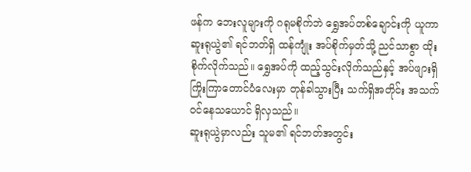ဖန်က ဘေးလူများကို ဂရုမစိုက်ဘဲ ရွှေအပ်တစ်ချောင်းကို ယူကာ ဆူးရုယွဲ၏ ရင်ဘတ်ရှိ ထန်ကျုံး အပ်စိုက်မှတ်သို့ ညင်သာစွာ ထိုးစိုက်လိုက်သည်။ ရွှေအပ်ကို ထည့်သွင်းလိုက်သည်နှင့် အပ်ဖျားရှိ ကြိုးကြာတောင်ပံလေးမှာ တုန်ခါသွားပြီး သက်ရှိအတိုင်း အသက်ဝင်နေသယောင် ရှိလှသည်။
ဆူးရုယွဲမှာလည်း သူမ၏ ရင်ဘတ်အတွင်း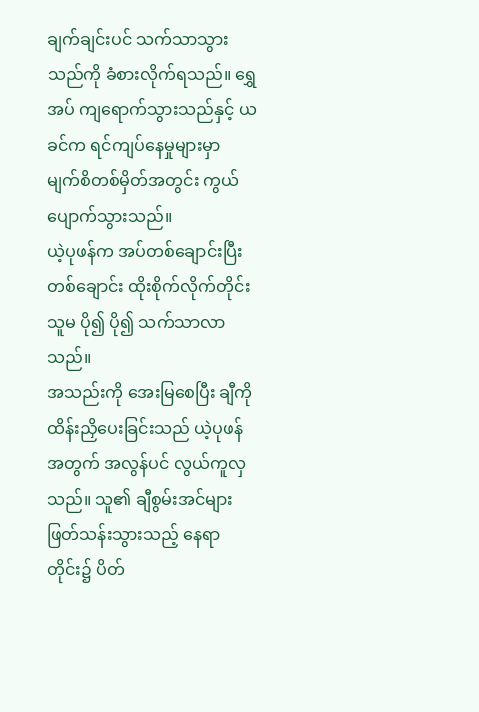ချက်ချင်းပင် သက်သာသွားသည်ကို ခံစားလိုက်ရသည်။ ရွှေအပ် ကျရောက်သွားသည်နှင့် ယခင်က ရင်ကျပ်နေမှုများမှာ မျက်စိတစ်မှိတ်အတွင်း ကွယ်ပျောက်သွားသည်။
ယဲ့ပုဖန်က အပ်တစ်ချောင်းပြီး တစ်ချောင်း ထိုးစိုက်လိုက်တိုင်း သူမ ပို၍ ပို၍ သက်သာလာသည်။
အသည်းကို အေးမြစေပြီး ချီကို ထိန်းညှိပေးခြင်းသည် ယဲ့ပုဖန်အတွက် အလွန်ပင် လွယ်ကူလှသည်။ သူ၏ ချီစွမ်းအင်များ ဖြတ်သန်းသွားသည့် နေရာတိုင်း၌ ပိတ်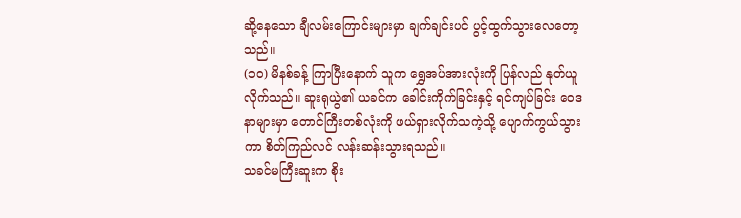ဆို့နေသော ချီလမ်းကြောင်းများမှာ ချက်ချင်းပင် ပွင့်ထွက်သွားလေတော့သည်။
(၁၀) မိနစ်ခန့် ကြာပြီးနောက် သူက ရွှေအပ်အားလုံးကို ပြန်လည် နုတ်ယူလိုက်သည်။ ဆူးရုယွဲ၏ ယခင်က ခေါင်းကိုက်ခြင်းနှင့် ရင်ကျပ်ခြင်း ဝေဒနာများမှာ တောင်ကြီးတစ်လုံးကို ဖယ်ရှားလိုက်သကဲ့သို့ ပျောက်ကွယ်သွားကာ စိတ်ကြည်လင် လန်းဆန်းသွားရသည်။
သခင်မကြီးဆူးက စိုး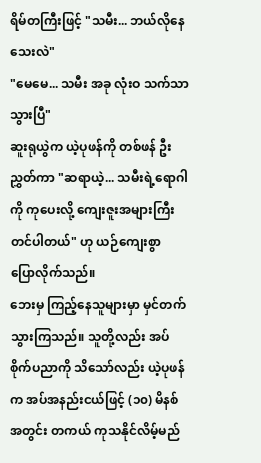ရိမ်တကြီးဖြင့် "သမီး... ဘယ်လိုနေသေးလဲ"
"မေမေ... သမီး အခု လုံးဝ သက်သာသွားပြီ"
ဆူးရုယွဲက ယဲ့ပုဖန်ကို တစ်ဖန် ဦးညွှတ်ကာ "ဆရာယဲ့... သမီးရဲ့ရောဂါကို ကုပေးလို့ ကျေးဇူးအများကြီး တင်ပါတယ်" ဟု ယဉ်ကျေးစွာ ပြောလိုက်သည်။
ဘေးမှ ကြည့်နေသူများမှာ မှင်တက်သွားကြသည်။ သူတို့လည်း အပ်စိုက်ပညာကို သိသော်လည်း ယဲ့ပုဖန်က အပ်အနည်းငယ်ဖြင့် (၁၀) မိနစ်အတွင်း တကယ် ကုသနိုင်လိမ့်မည်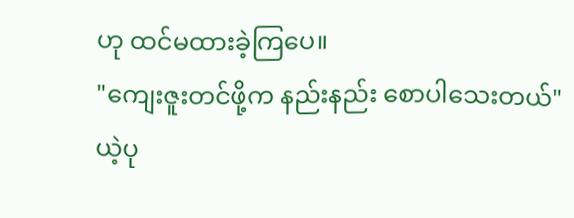ဟု ထင်မထားခဲ့ကြပေ။
"ကျေးဇူးတင်ဖို့က နည်းနည်း စောပါသေးတယ်"
ယဲ့ပု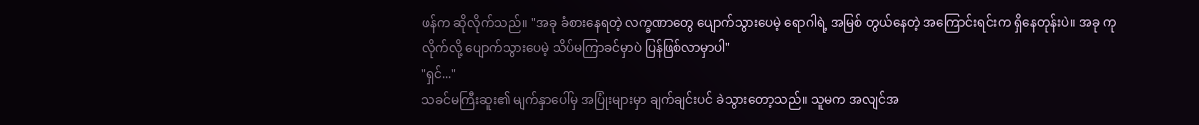ဖန်က ဆိုလိုက်သည်။ "အခု ခံစားနေရတဲ့ လက္ခဏာတွေ ပျောက်သွားပေမဲ့ ရောဂါရဲ့ အမြစ် တွယ်နေတဲ့ အကြောင်းရင်းက ရှိနေတုန်းပဲ။ အခု ကုလိုက်လို့ ပျောက်သွားပေမဲ့ သိပ်မကြာခင်မှာပဲ ပြန်ဖြစ်လာမှာပါ"
"ရှင်..."
သခင်မကြီးဆူး၏ မျက်နှာပေါ်မှ အပြုံးများမှာ ချက်ချင်းပင် ခဲသွားတော့သည်။ သူမက အလျင်အ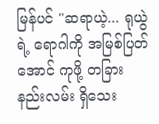မြန်ပင် "ဆရာယဲ့... ရုယွဲရဲ့ ရောဂါကို အမြစ်ပြတ်အောင် ကုဖို့ တခြား နည်းလမ်း ရှိသေး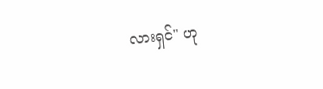လားရှင်" ဟု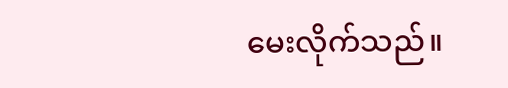မေးလိုက်သည်။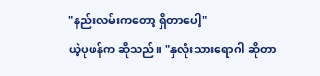"နည်းလမ်းကတော့ ရှိတာပေါ့"
ယဲ့ပုဖန်က ဆိုသည်။ "နှလုံးသားရောဂါ ဆိုတာ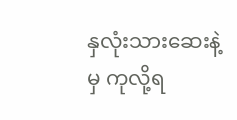နှလုံးသားဆေးနဲ့မှ ကုလို့ရ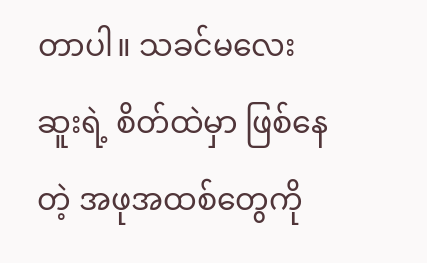တာပါ။ သခင်မလေးဆူးရဲ့ စိတ်ထဲမှာ ဖြစ်နေတဲ့ အဖုအထစ်တွေကို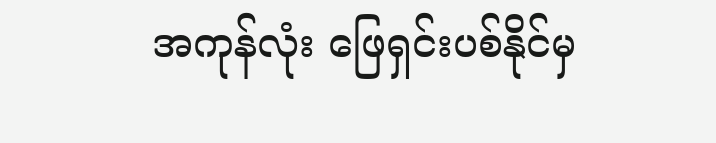အကုန်လုံး ဖြေရှင်းပစ်နိုင်မှ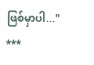ဖြစ်မှာပါ..."
***